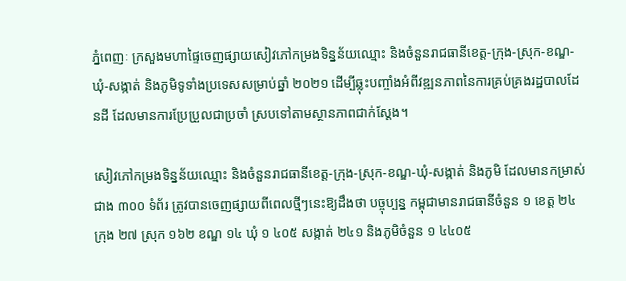ភ្នំពេញៈ ក្រសួងមហាផ្ទៃចេញផ្សាយសៀវភៅកម្រងទិន្នន័យឈ្មោះ និងចំនួនរាជធានីខេត្ត-ក្រុង-ស្រុក-ខណ្ឌ-ឃុំ-សង្កាត់ និងភូមិទូទាំងប្រទេសសម្រាប់ឆ្នាំ ២០២១ ដើម្បីឆ្លុះបញ្ចាំងអំពីវឌ្ឍនភាពនៃការគ្រប់គ្រងរដ្ឋបាលដែនដី ដែលមានការប្រែប្រួលជាប្រចាំ ស្របទៅតាមស្ថានភាពជាក់ស្ដែង។

សៀវភៅកម្រងទិន្នន័យឈ្មោះ និងចំនួនរាជធានីខេត្ត-ក្រុង-ស្រុក-ខណ្ឌ-ឃុំ-សង្កាត់ និងភូមិ ដែលមានកម្រាស់ជាង ៣០០ ទំព័រ ត្រូវបានចេញផ្សាយពីពេលថ្មីៗនេះឱ្យដឹងថា បច្ចុប្បន្ន កម្ពុជាមានរាជធានីចំនួន ១ ខេត្ត ២៤ ក្រុង ២៧ ស្រុក ១៦២ ខណ្ឌ ១៤ ឃុំ ១ ៤០៥ សង្កាត់ ២៤១ និងភូមិចំនួន ១ ៤៤០៥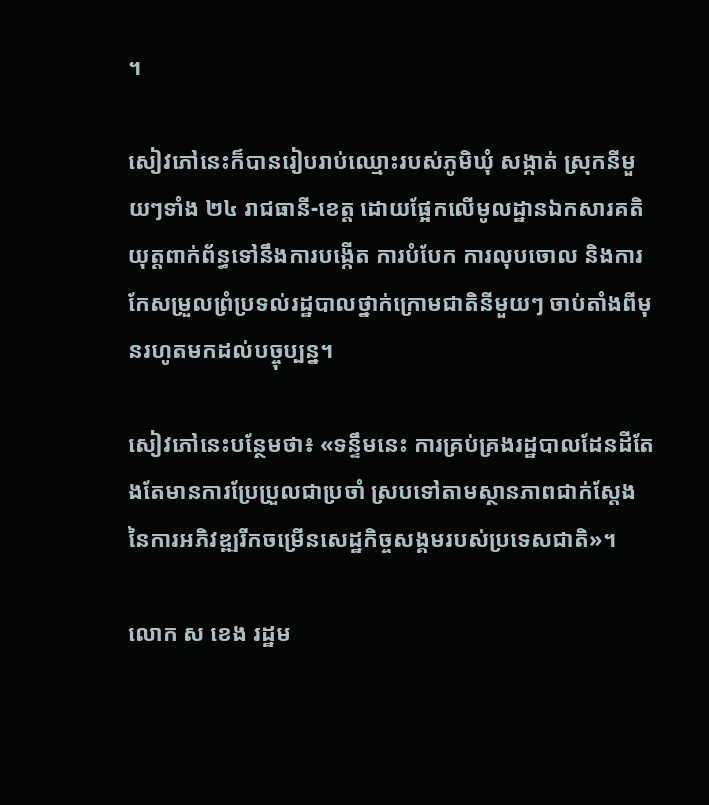។

សៀវភៅនេះក៏បានរៀបរាប់ឈ្មោះរបស់ភូមិឃុំ សង្កាត់ ស្រុកនីមួយៗទាំង ២៤ រាជធានី-ខេត្ត ដោយផ្អែកលើមូលដ្ឋានឯកសារគតិយុត្តពាក់ព័ន្ធទៅនឹងការបង្កើត ការបំបែក ការលុបចោល និងការកែសម្រួលព្រំប្រទល់រដ្ឋបាលថ្នាក់ក្រោមជាតិនីមួយៗ ចាប់តាំងពីមុនរហូតមកដល់បច្ចុប្បន្ន។

សៀវភៅនេះបន្ថែមថា៖ «ទន្ទឹមនេះ ការគ្រប់គ្រងរដ្ឋបាលដែនដីតែងតែមានការប្រែប្រួលជាប្រចាំ ស្របទៅតាមស្ថានភាពជាក់ស្ដែងនៃការអភិវឌ្ឍរីកចម្រើនសេដ្ឋកិច្ចសង្គមរបស់ប្រទេសជាតិ»។

លោក ស ខេង រដ្ឋម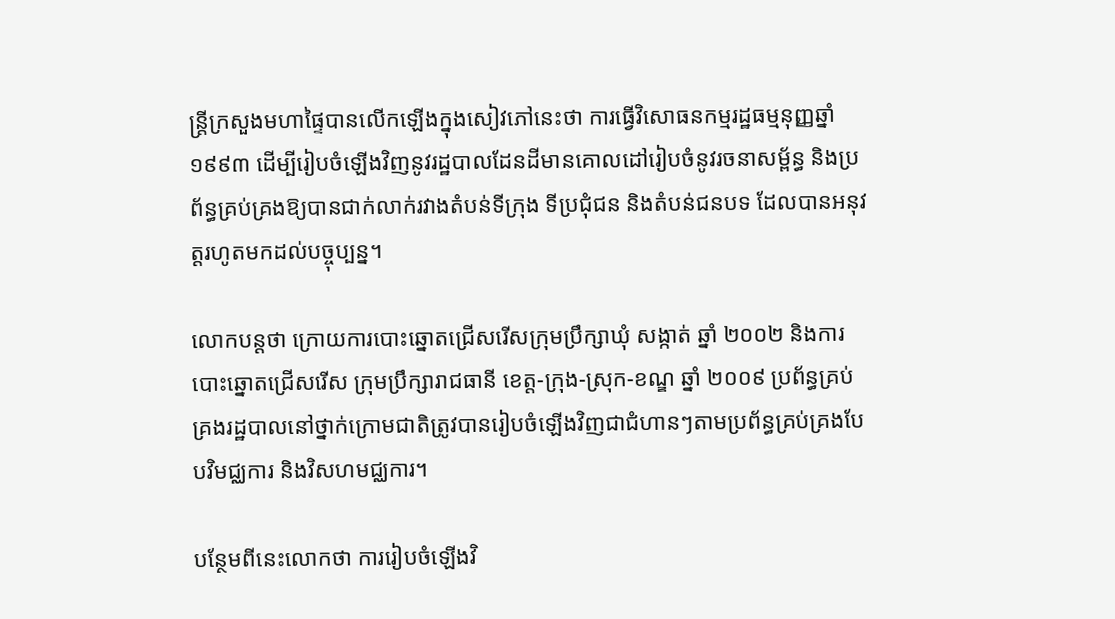ន្ត្រីក្រសួងមហាផ្ទៃបានលើកឡើងក្នុងសៀវភៅនេះថា ការធ្វើវិសោធនកម្មរដ្ឋធម្មនុញ្ញឆ្នាំ ១៩៩៣ ដើម្បីរៀបចំឡើងវិញនូវរដ្ឋបាលដែនដីមានគោលដៅរៀបចំនូវរចនាសម្ព័ន្ធ និងប្រព័ន្ធគ្រប់គ្រងឱ្យបានជាក់លាក់រវាងតំបន់ទីក្រុង ទីប្រជុំជន និងតំបន់ជនបទ ដែលបានអនុវត្តរហូតមកដល់បច្ចុប្បន្ន។

លោកបន្តថា ក្រោយការបោះឆ្នោតជ្រើសរើសក្រុមប្រឹក្សាឃុំ សង្កាត់ ឆ្នាំ ២០០២ និងការបោះឆ្នោតជ្រើសរើស ក្រុមប្រឹក្សារាជធានី ខេត្ត-ក្រុង-ស្រុក-ខណ្ឌ ឆ្នាំ ២០០៩ ប្រព័ន្ធគ្រប់គ្រងរដ្ឋបាលនៅថ្នាក់ក្រោមជាតិត្រូវបានរៀបចំឡើងវិញជាជំហានៗតាមប្រព័ន្ធគ្រប់គ្រងបែបវិមជ្ឈការ និងវិសហមជ្ឈការ។

បន្ថែមពីនេះលោកថា ការរៀបចំឡើងវិ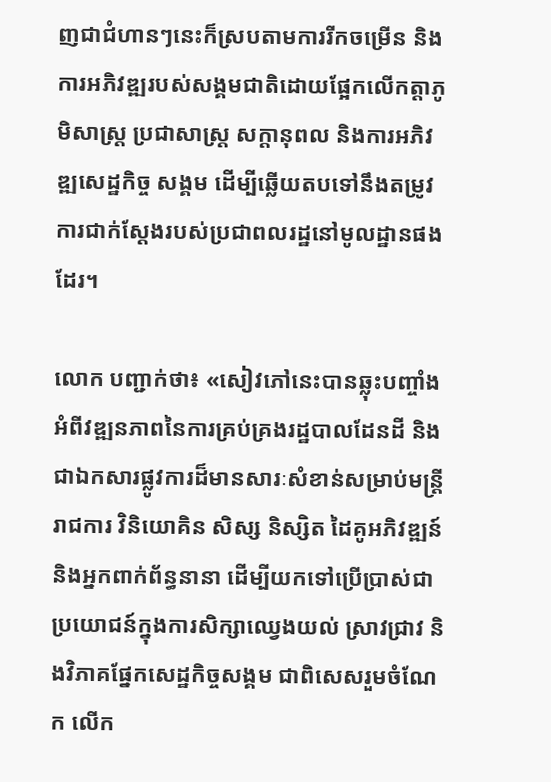ញជាជំហានៗនេះក៏ស្របតាមការរីកចម្រើន និងការអភិវឌ្ឍរបស់សង្គមជាតិដោយផ្អែកលើកត្តាភូមិសាស្ត្រ ប្រជាសាស្ត្រ សក្តានុពល និងការអភិវឌ្ឍសេដ្ឋកិច្ច សង្គម ដើម្បីឆ្លើយតបទៅនឹងតម្រូវការជាក់ស្តែងរបស់ប្រជាពលរដ្ឋនៅមូលដ្ឋានផងដែរ។

លោក បញ្ជាក់ថា៖ «សៀវភៅនេះបានឆ្លុះបញ្ចាំងអំពីវឌ្ឍនភាពនៃការគ្រប់គ្រងរដ្ឋបាលដែនដី និងជាឯកសារផ្លូវការដ៏មានសារៈសំខាន់សម្រាប់មន្ត្រីរាជការ វិនិយោគិន សិស្ស និស្សិត ដៃគូអភិវឌ្ឍន៍ និងអ្នកពាក់ព័ន្ធនានា ដើម្បីយកទៅប្រើប្រាស់ជាប្រយោជន៍ក្នុងការសិក្សាឈ្វេងយល់ ស្រាវជ្រាវ និងវិភាគផ្នែកសេដ្ឋកិច្ចសង្គម ជាពិសេសរួមចំណែក លើក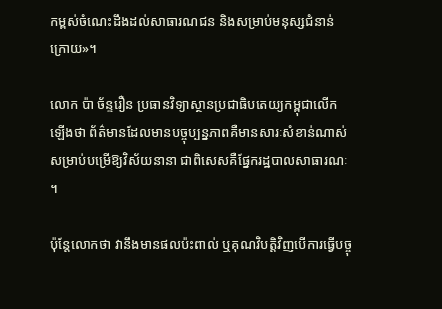កម្ពស់ចំណេះដឹងដល់សាធារណជន និងសម្រាប់មនុស្សជំនាន់ក្រោយ»។

លោក ប៉ា ច័ន្ទរឿន ប្រធានវិទ្យាស្ថានប្រជាធិបតេយ្យកម្ពុជាលើកឡើងថា ព័ត៌មានដែលមានបច្ចុប្បន្នភាពគឺមានសារៈសំខាន់ណាស់ សម្រាប់បម្រើឱ្យវិស័យនានា ជាពិសេសគឺផ្នែករដ្ឋបាលសាធារណៈ។

ប៉ុន្តែលោកថា វានឹងមានផលប៉ះពាល់ ឬគុណវិបត្តិវិញបើការធ្វើបច្ចុ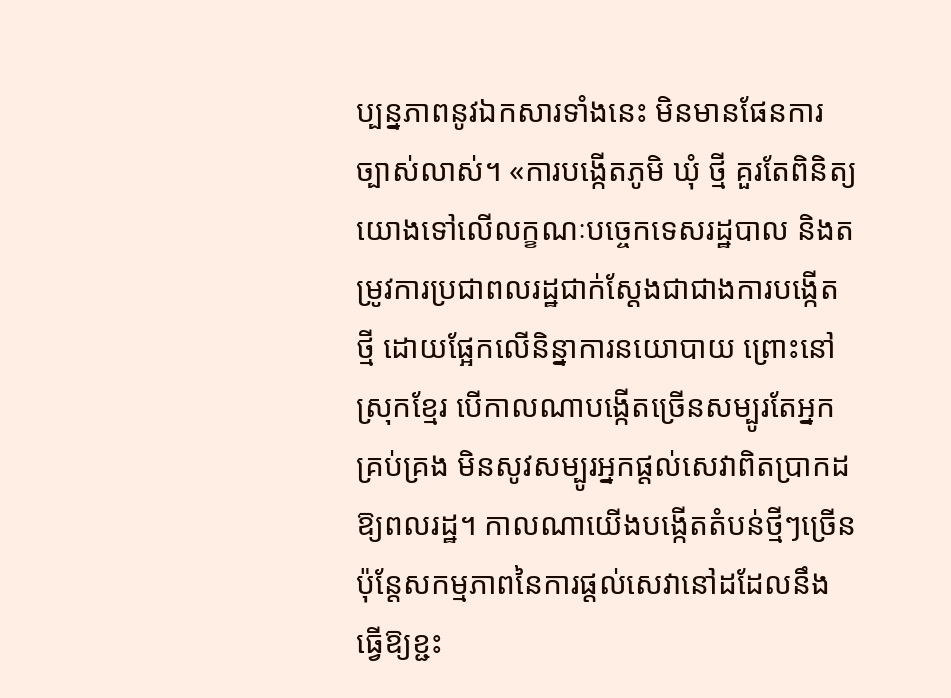ប្បន្នភាពនូវឯកសារទាំងនេះ មិនមានផែនការច្បាស់លាស់។ «ការបង្កើតភូមិ ឃុំ ថ្មី គួរតែពិនិត្យយោងទៅលើលក្ខណៈបច្ចេកទេសរដ្ឋបាល និងតម្រូវការប្រជាពលរដ្ឋជាក់ស្តែងជាជាងការបង្កើតថ្មី ដោយផ្អែកលើនិន្នាការនយោបាយ ព្រោះនៅស្រុកខ្មែរ បើកាលណាបង្កើតច្រើនសម្បូរតែអ្នកគ្រប់គ្រង មិនសូវសម្បូរអ្នកផ្តល់សេវាពិតប្រាកដឱ្យពលរដ្ឋ។ កាលណាយើងបង្កើតតំបន់ថ្មីៗច្រើន ប៉ុន្តែសកម្មភាពនៃការផ្តល់សេវានៅដដែលនឹងធ្វើឱ្យខ្ជះ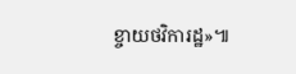ខ្ចាយថវិការដ្ឋ»៕